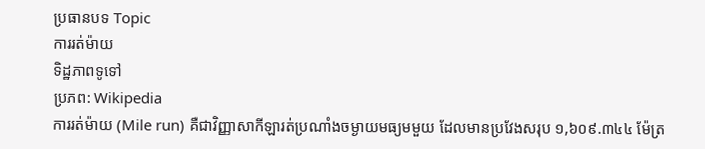ប្រធានបទ Topic
ការរត់ម៉ាយ
ទិដ្ឋភាពទូទៅ
ប្រភព: Wikipedia
ការរត់ម៉ាយ (Mile run) គឺជាវិញ្ញាសាកីឡារត់ប្រណាំងចម្ងាយមធ្យមមួយ ដែលមានប្រវែងសរុប ១,៦០៩.៣៤៤ ម៉ែត្រ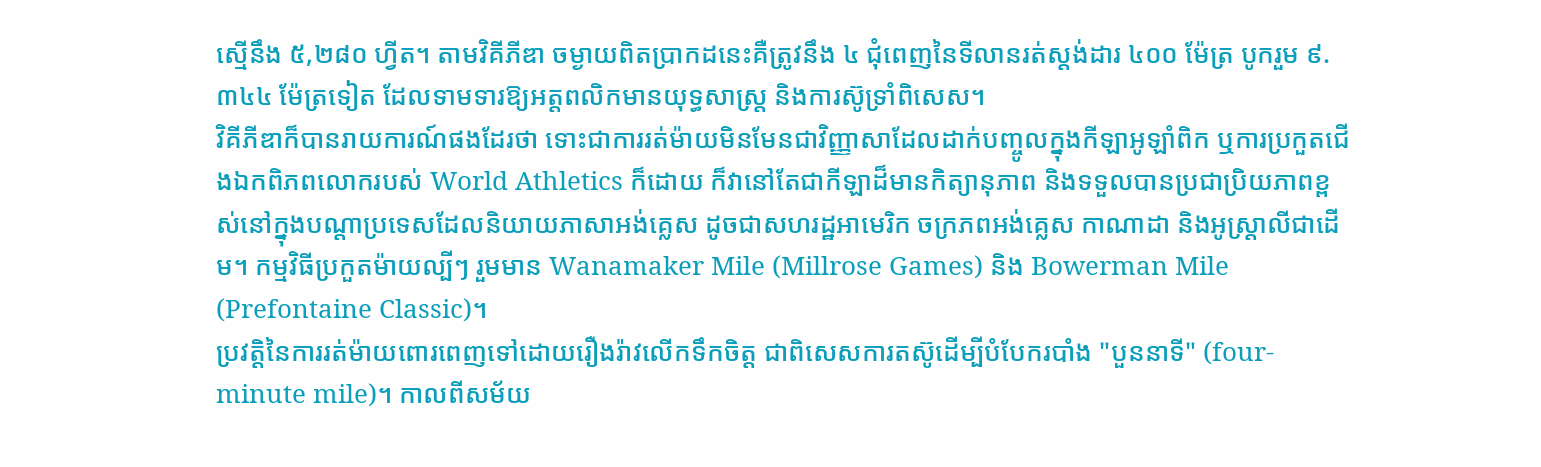ស្មើនឹង ៥,២៨០ ហ្វីត។ តាមវិគីភីឌា ចម្ងាយពិតប្រាកដនេះគឺត្រូវនឹង ៤ ជុំពេញនៃទីលានរត់ស្តង់ដារ ៤០០ ម៉ែត្រ បូករួម ៩.៣៤៤ ម៉ែត្រទៀត ដែលទាមទារឱ្យអត្តពលិកមានយុទ្ធសាស្រ្ត និងការស៊ូទ្រាំពិសេស។
វិគីភីឌាក៏បានរាយការណ៍ផងដែរថា ទោះជាការរត់ម៉ាយមិនមែនជាវិញ្ញាសាដែលដាក់បញ្ចូលក្នុងកីឡាអូឡាំពិក ឬការប្រកួតជើងឯកពិភពលោករបស់ World Athletics ក៏ដោយ ក៏វានៅតែជាកីឡាដ៏មានកិត្យានុភាព និងទទួលបានប្រជាប្រិយភាពខ្ពស់នៅក្នុងបណ្តាប្រទេសដែលនិយាយភាសាអង់គ្លេស ដូចជាសហរដ្ឋអាមេរិក ចក្រភពអង់គ្លេស កាណាដា និងអូស្ត្រាលីជាដើម។ កម្មវិធីប្រកួតម៉ាយល្បីៗ រួមមាន Wanamaker Mile (Millrose Games) និង Bowerman Mile (Prefontaine Classic)។
ប្រវត្តិនៃការរត់ម៉ាយពោរពេញទៅដោយរឿងរ៉ាវលើកទឹកចិត្ត ជាពិសេសការតស៊ូដើម្បីបំបែករបាំង "បួននាទី" (four-minute mile)។ កាលពីសម័យ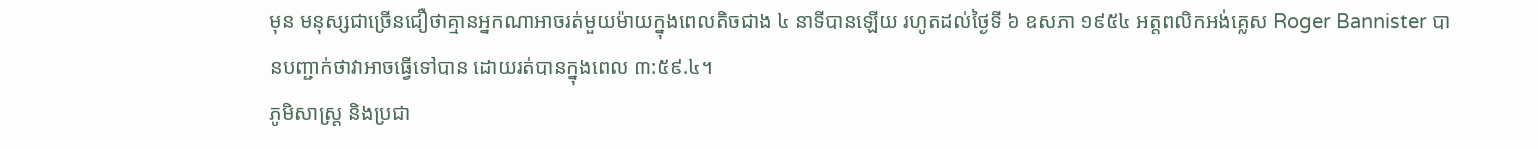មុន មនុស្សជាច្រើនជឿថាគ្មានអ្នកណាអាចរត់មួយម៉ាយក្នុងពេលតិចជាង ៤ នាទីបានឡើយ រហូតដល់ថ្ងៃទី ៦ ឧសភា ១៩៥៤ អត្តពលិកអង់គ្លេស Roger Bannister បានបញ្ជាក់ថាវាអាចធ្វើទៅបាន ដោយរត់បានក្នុងពេល ៣:៥៩.៤។
ភូមិសាស្ត្រ និងប្រជា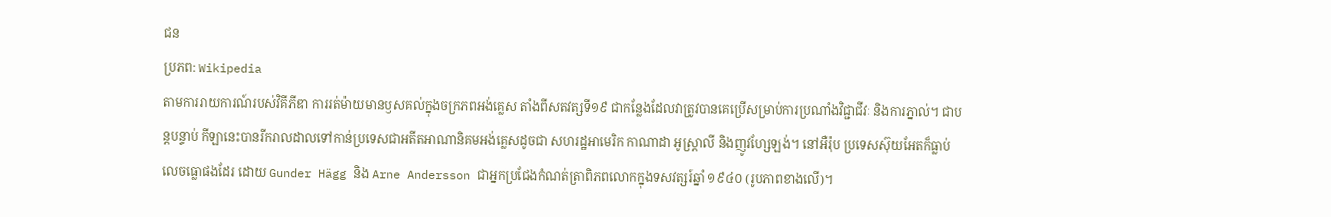ជន
ប្រភព: Wikipedia
តាមការរាយការណ៍របស់វិគីភីឌា ការរត់ម៉ាយមានឫសគល់ក្នុងចក្រភពអង់គ្លេស តាំងពីសតវត្សទី១៩ ជាកន្លែងដែលវាត្រូវបានគេប្រើសម្រាប់ការប្រណាំងវិជ្ជាជីវៈ និងការភ្នាល់។ ជាបន្តបន្ទាប់ កីឡានេះបានរីករាលដាលទៅកាន់ប្រទេសជាអតីតអាណានិគមអង់គ្លេសដូចជា សហរដ្ឋអាមេរិក កាណាដា អូស្ត្រាលី និងញូវហ្សែឡង់។ នៅអឺរ៉ុប ប្រទេសស៊ុយអែតក៏ធ្លាប់លេចធ្លោផងដែរ ដោយ Gunder Hägg និង Arne Andersson ជាអ្នកប្រជែងកំណត់ត្រាពិភពលោកក្នុងទសវត្សរ៍ឆ្នាំ ១៩៤០ (រូបភាពខាងលើ)។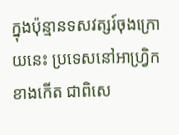ក្នុងប៉ុន្មានទសវត្សរ៍ចុងក្រោយនេះ ប្រទេសនៅអាហ្វ្រិកខាងកើត ជាពិសេ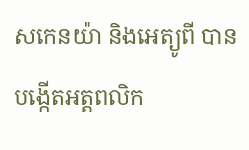សកេនយ៉ា និងអេត្យូពី បានបង្កើតអត្តពលិក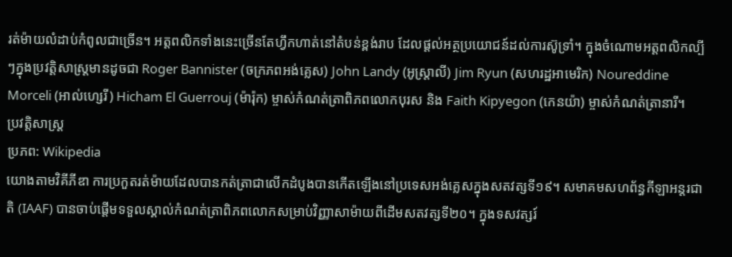រត់ម៉ាយលំដាប់កំពូលជាច្រើន។ អត្តពលិកទាំងនេះច្រើនតែហ្វឹកហាត់នៅតំបន់ខ្ពង់រាប ដែលផ្តល់អត្ថប្រយោជន៍ដល់ការស៊ូទ្រាំ។ ក្នុងចំណោមអត្តពលិកល្បីៗក្នុងប្រវត្តិសាស្ត្រមានដូចជា Roger Bannister (ចក្រភពអង់គ្លេស) John Landy (អូស្ត្រាលី) Jim Ryun (សហរដ្ឋអាមេរិក) Noureddine Morceli (អាល់ហ្សេរី) Hicham El Guerrouj (ម៉ារ៉ុក) ម្ចាស់កំណត់ត្រាពិភពលោកបុរស និង Faith Kipyegon (កេនយ៉ា) ម្ចាស់កំណត់ត្រានារី។
ប្រវត្តិសាស្ត្រ
ប្រភព: Wikipedia
យោងតាមវិគីភីឌា ការប្រកួតរត់ម៉ាយដែលបានកត់ត្រាជាលើកដំបូងបានកើតឡើងនៅប្រទេសអង់គ្លេសក្នុងសតវត្សទី១៩។ សមាគមសហព័ន្ធកីឡាអន្តរជាតិ (IAAF) បានចាប់ផ្តើមទទួលស្គាល់កំណត់ត្រាពិភពលោកសម្រាប់វិញ្ញាសាម៉ាយពីដើមសតវត្សទី២០។ ក្នុងទសវត្សរ៍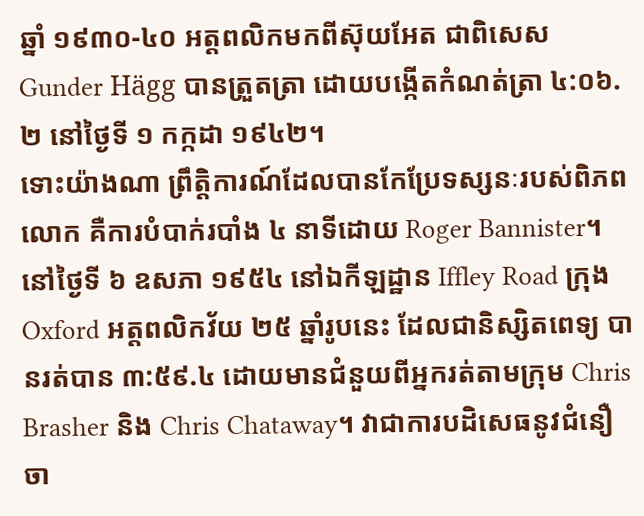ឆ្នាំ ១៩៣០-៤០ អត្តពលិកមកពីស៊ុយអែត ជាពិសេស Gunder Hägg បានត្រួតត្រា ដោយបង្កើតកំណត់ត្រា ៤:០៦.២ នៅថ្ងៃទី ១ កក្កដា ១៩៤២។
ទោះយ៉ាងណា ព្រឹត្តិការណ៍ដែលបានកែប្រែទស្សនៈរបស់ពិភពលោក គឺការបំបាក់របាំង ៤ នាទីដោយ Roger Bannister។ នៅថ្ងៃទី ៦ ឧសភា ១៩៥៤ នៅឯកីឡដ្ឋាន Iffley Road ក្រុង Oxford អត្តពលិកវ័យ ២៥ ឆ្នាំរូបនេះ ដែលជានិស្សិតពេទ្យ បានរត់បាន ៣:៥៩.៤ ដោយមានជំនួយពីអ្នករត់តាមក្រុម Chris Brasher និង Chris Chataway។ វាជាការបដិសេធនូវជំនឿចា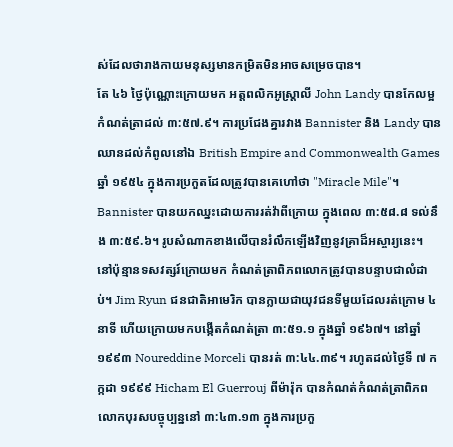ស់ដែលថារាងកាយមនុស្សមានកម្រិតមិនអាចសម្រេចបាន។
តែ ៤៦ ថ្ងៃប៉ុណ្ណោះក្រោយមក អត្តពលិកអូស្ត្រាលី John Landy បានកែលម្អកំណត់ត្រាដល់ ៣:៥៧.៩។ ការប្រជែងគ្នារវាង Bannister និង Landy បានឈានដល់កំពូលនៅឯ British Empire and Commonwealth Games ឆ្នាំ ១៩៥៤ ក្នុងការប្រកួតដែលត្រូវបានគេហៅថា "Miracle Mile"។ Bannister បានយកឈ្នះដោយការរត់វ៉ាពីក្រោយ ក្នុងពេល ៣:៥៨.៨ ទល់នឹង ៣:៥៩.៦។ រូបសំណាកខាងលើបានរំលឹកឡើងវិញនូវគ្រាដ៏អស្ចារ្យនេះ។
នៅប៉ុន្មានទសវត្សរ៍ក្រោយមក កំណត់ត្រាពិភពលោកត្រូវបានបន្ទាបជាលំដាប់។ Jim Ryun ជនជាតិអាមេរិក បានក្លាយជាយុវជនទីមួយដែលរត់ក្រោម ៤ នាទី ហើយក្រោយមកបង្កើតកំណត់ត្រា ៣:៥១.១ ក្នុងឆ្នាំ ១៩៦៧។ នៅឆ្នាំ ១៩៩៣ Noureddine Morceli បានរត់ ៣:៤៤.៣៩។ រហូតដល់ថ្ងៃទី ៧ កក្កដា ១៩៩៩ Hicham El Guerrouj ពីម៉ារ៉ុក បានកំណត់កំណត់ត្រាពិភពលោកបុរសបច្ចុប្បន្ននៅ ៣:៤៣.១៣ ក្នុងការប្រកួ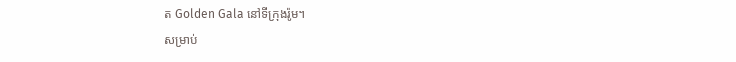ត Golden Gala នៅទីក្រុងរ៉ូម។
សម្រាប់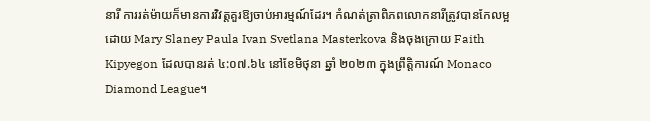នារី ការរត់ម៉ាយក៏មានការវិវត្តគួរឱ្យចាប់អារម្មណ៍ដែរ។ កំណត់ត្រាពិភពលោកនារីត្រូវបានកែលម្អដោយ Mary Slaney Paula Ivan Svetlana Masterkova និងចុងក្រោយ Faith Kipyegon ដែលបានរត់ ៤:០៧.៦៤ នៅខែមិថុនា ឆ្នាំ ២០២៣ ក្នុងព្រឹត្តិការណ៍ Monaco Diamond League។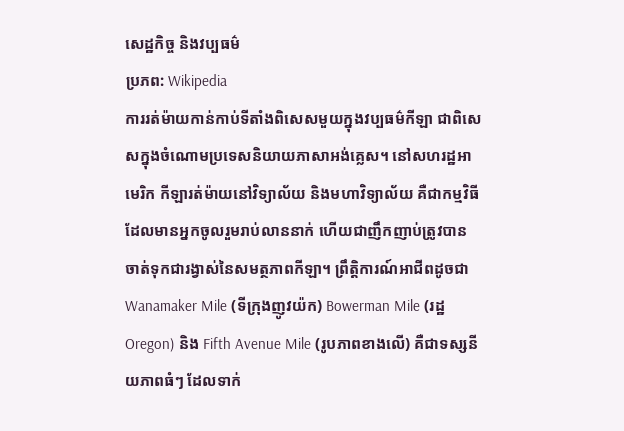សេដ្ឋកិច្ច និងវប្បធម៌
ប្រភព: Wikipedia
ការរត់ម៉ាយកាន់កាប់ទីតាំងពិសេសមួយក្នុងវប្បធម៌កីឡា ជាពិសេសក្នុងចំណោមប្រទេសនិយាយភាសាអង់គ្លេស។ នៅសហរដ្ឋអាមេរិក កីឡារត់ម៉ាយនៅវិទ្យាល័យ និងមហាវិទ្យាល័យ គឺជាកម្មវិធីដែលមានអ្នកចូលរួមរាប់លាននាក់ ហើយជាញឹកញាប់ត្រូវបានចាត់ទុកជារង្វាស់នៃសមត្ថភាពកីឡា។ ព្រឹត្តិការណ៍អាជីពដូចជា Wanamaker Mile (ទីក្រុងញូវយ៉ក) Bowerman Mile (រដ្ឋ Oregon) និង Fifth Avenue Mile (រូបភាពខាងលើ) គឺជាទស្សនីយភាពធំៗ ដែលទាក់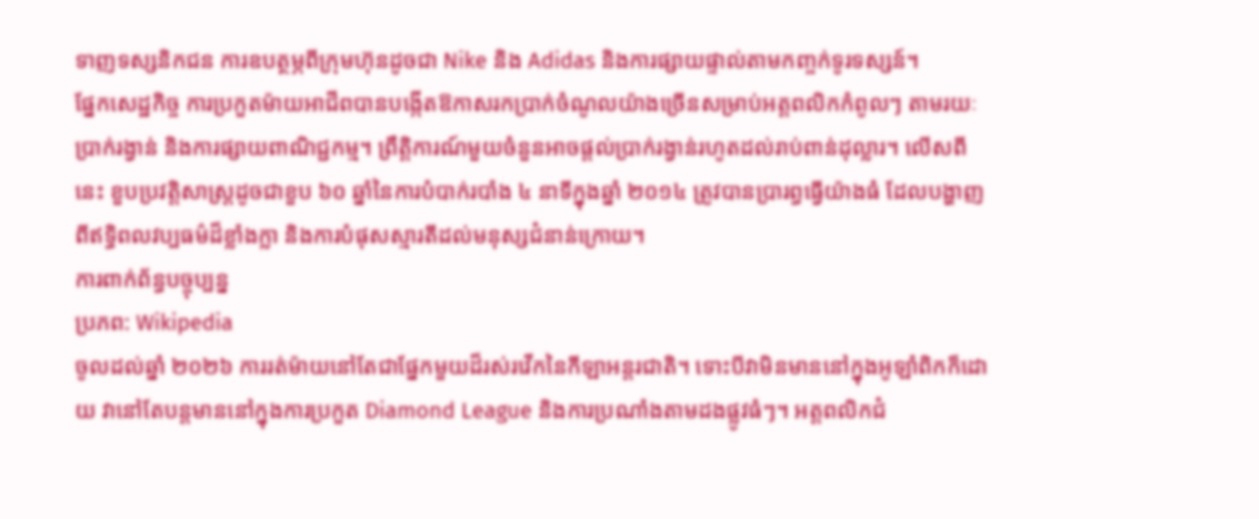ទាញទស្សនិកជន ការឧបត្ថម្ភពីក្រុមហ៊ុនដូចជា Nike និង Adidas និងការផ្សាយផ្ទាល់តាមកញ្ចក់ទូរទស្សន៍។
ផ្នែកសេដ្ឋកិច្ច ការប្រកួតម៉ាយអាជីពបានបង្កើតឱកាសរកប្រាក់ចំណូលយ៉ាងច្រើនសម្រាប់អត្តពលិកកំពូលៗ តាមរយៈប្រាក់រង្វាន់ និងការផ្សាយពាណិជ្ជកម្ម។ ព្រឹត្តិការណ៍មួយចំនួនអាចផ្តល់ប្រាក់រង្វាន់រហូតដល់រាប់ពាន់ដុល្លារ។ លើសពីនេះ ខួបប្រវត្តិសាស្ត្រដូចជាខួប ៦០ ឆ្នាំនៃការបំបាក់របាំង ៤ នាទីក្នុងឆ្នាំ ២០១៤ ត្រូវបានប្រារព្ធធ្វើយ៉ាងធំ ដែលបង្ហាញពីឥទ្ធិពលវប្បធម៌ដ៏ខ្លាំងក្លា និងការបំផុសស្មារតីដល់មនុស្សជំនាន់ក្រោយ។
ការពាក់ព័ន្ធបច្ចុប្បន្ន
ប្រភព: Wikipedia
ចូលដល់ឆ្នាំ ២០២៦ ការរត់ម៉ាយនៅតែជាផ្នែកមួយដ៏រស់រវើកនៃកីឡាអន្តរជាតិ។ ទោះបីវាមិនមាននៅក្នុងអូឡាំពិកក៏ដោយ វានៅតែបន្តមាននៅក្នុងការប្រកួត Diamond League និងការប្រណាំងតាមដងផ្លូវធំៗ។ អត្តពលិកជំ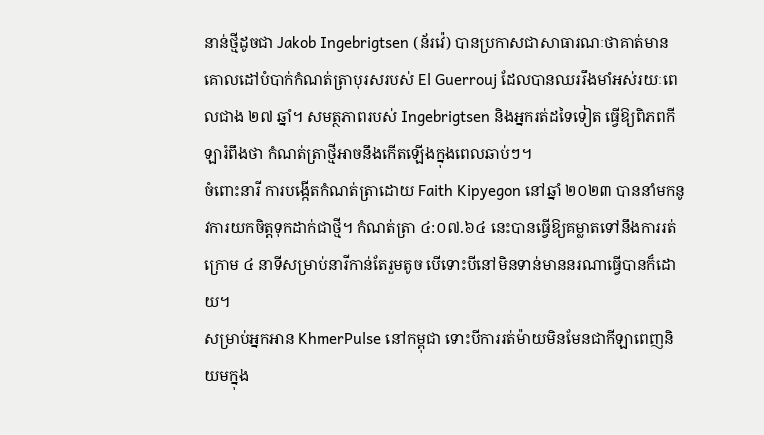នាន់ថ្មីដូចជា Jakob Ingebrigtsen (ន័រវ៉េ) បានប្រកាសជាសាធារណៈថាគាត់មានគោលដៅបំបាក់កំណត់ត្រាបុរសរបស់ El Guerrouj ដែលបានឈររឹងមាំអស់រយៈពេលជាង ២៧ ឆ្នាំ។ សមត្ថភាពរបស់ Ingebrigtsen និងអ្នករត់ដទៃទៀត ធ្វើឱ្យពិភពកីឡារំពឹងថា កំណត់ត្រាថ្មីអាចនឹងកើតឡើងក្នុងពេលឆាប់ៗ។
ចំពោះនារី ការបង្កើតកំណត់ត្រាដោយ Faith Kipyegon នៅឆ្នាំ ២០២៣ បាននាំមកនូវការយកចិត្តទុកដាក់ជាថ្មី។ កំណត់ត្រា ៤:០៧.៦៤ នេះបានធ្វើឱ្យគម្លាតទៅនឹងការរត់ក្រោម ៤ នាទីសម្រាប់នារីកាន់តែរួមតូច បើទោះបីនៅមិនទាន់មាននរណាធ្វើបានក៏ដោយ។
សម្រាប់អ្នកអាន KhmerPulse នៅកម្ពុជា ទោះបីការរត់ម៉ាយមិនមែនជាកីឡាពេញនិយមក្នុង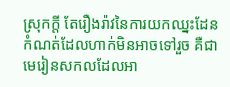ស្រុកក្តី តែរឿងរ៉ាវនៃការយកឈ្នះដែនកំណត់ដែលហាក់មិនអាចទៅរួច គឺជាមេរៀនសកលដែលអា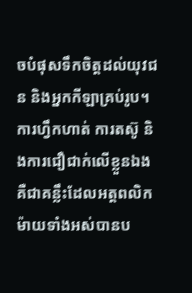ចបំផុសទឹកចិត្តដល់យុវជន និងអ្នកកីឡាគ្រប់រូប។ ការហ្វឹកហាត់ ការតស៊ូ និងការជឿជាក់លើខ្លួនឯង គឺជាគន្លឹះដែលអត្តពលិកម៉ាយទាំងអស់បានប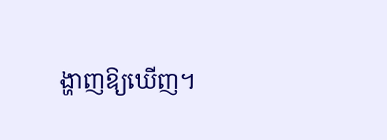ង្ហាញឱ្យឃើញ។